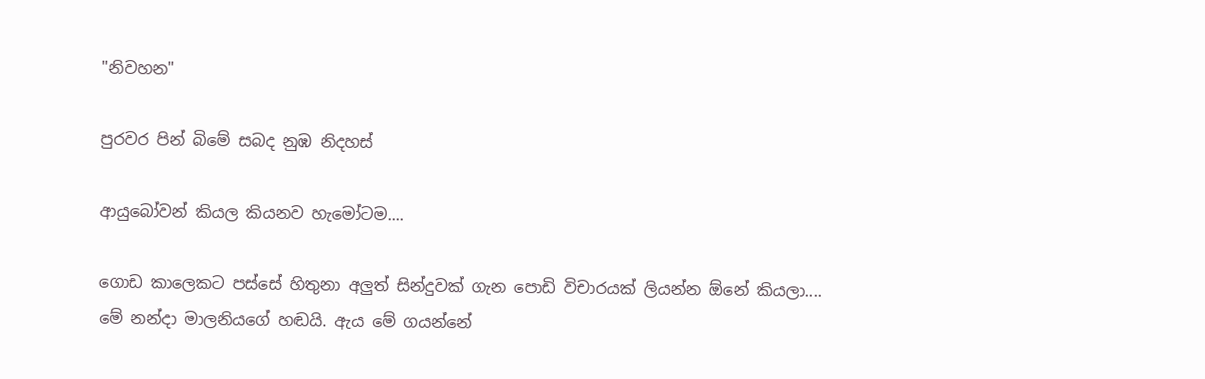"නිවහන"

පුරවර පින් බි‍මේ සබද නුඹ නිදහස්

ආයුබෝවන් කියල කියනව හැමෝටම....

ගොඩ කාලෙකට පස්සේ හිතුනා අලුත් සින්දුවක් ගැන පොඩි විචාරයක් ලියන්න ඕනේ කියලා....
මේ නන්දා මාලනියගේ හඬයි. ඇය මේ ගයන්නේ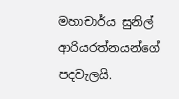මහාචාර්ය සුනිල් ආරියරත්නයන්ගේ පදවැලයි.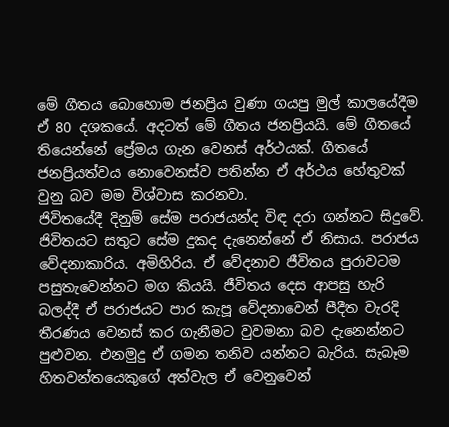මේ ගීතය බොහොම ජනප්‍රිය වුණා ගයපු මුල් කාලයේදීම ඒ 80 දශකයේ. අදටත් මේ ගීතය ජනප්‍රියයි. මේ ගීතයේ තියෙන්නේ ප්‍රේමය ගැන වෙනස් අර්ථයක්. ගීතයේ ජනප්‍රියත්වය නොවෙනස්ව පතින්න ඒ අර්ථය හේතුවක් වුනු බව මම විශ්වාස කරනවා.
ජිවිතයේදී දිනුම් සේම පරාජයන්ද විඳ දරා ගන්නට සිදුවේ. ජිවිතයට සතුට සේම දුකද දැනෙන්නේ ඒ නිසාය. පරාජය වේදනාකාරිය. අමිහිරිය. ඒ වේදනාව ජීවිතය පුරාවටම පසුතැවෙන්නට මග කියයි. ජීවිතය දෙස ආපසු හැරි බලද්දී ඒ පරාජයට පාර කැපූ වේදනාවෙන් පීදීත වැරදි තීරණය වෙනස් කර ගැනීමට වුවමනා බව දැනෙන්නට පුළුවන. එනමුදු ඒ ගමන තනිව යන්නට බැරිය. සැබෑම හිතවන්තයෙකුගේ අත්වැල ඒ වෙනුවෙන්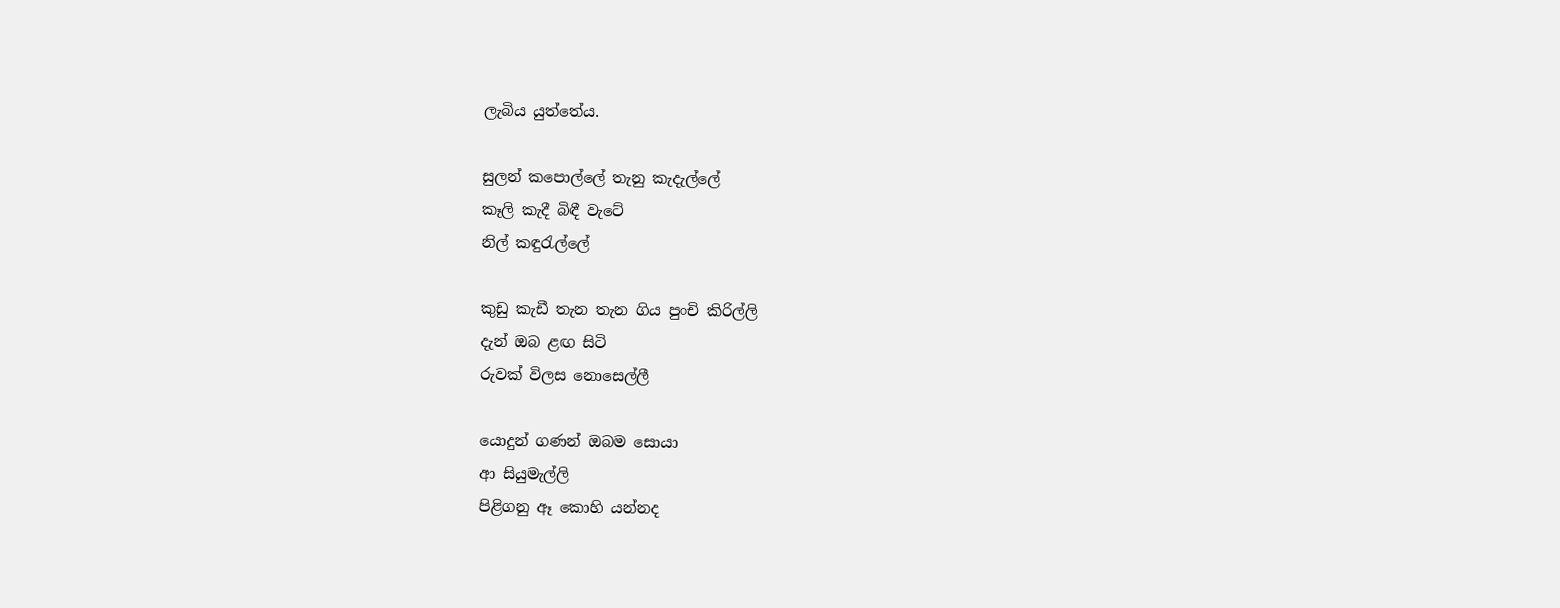ලැබිය යුත්තේය.

සුලන් කපොල්ලේ තැනු කැදැල්ලේ
කෑලි කැදී බිඳී වැටේ
නිල් කඳුරැල්ලේ

කුඩු කැඩී තැන තැන ගිය පුංචි කිරිල්ලි
දැන් ඔබ ළඟ සිටි
රුවක් විලස නොසෙල්ලී

යොදුන් ගණන් ඔබම සොයා
ආ සියුමැල්ලි
පිළිගනු ඈ කොහි යන්නද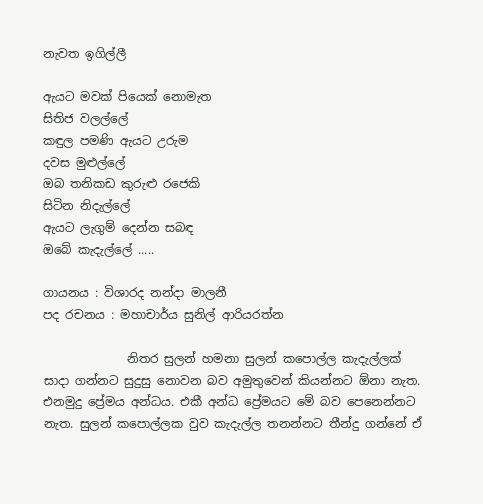නැවත ඉගිල්ලී

ඇයට මවක් පියෙක් නොමැත
සිතිජ වලල්ලේ
කඳුල පමණි ඇයට උරුම
දවස මුළුල්ලේ
ඔබ තනිකඩ කුරුළු රජෙකි
සිටින නිදැල්ලේ
ඇයට ලැගුම් දෙන්න සබඳ
ඔබේ කැදැල්ලේ .....

ගායනය : විශාරද නන්දා මාලනී
පද රචනය : මහාචාර්ය සුනිල් ආරියරත්න

              නිතර සුලන් හමනා සුලන් කපොල්ල කැදැල්ලක් සාදා ගන්නට සුදුසු නොවන බව අමුතුවෙන් කියන්නට ඕනා නැත. එනමුදු ප්‍රේමය අන්ධය. එකී අන්ධ ප්‍රේමයට මේ බව පෙනෙන්නට නැත. සුලන් කපොල්ලක වුව කැදැල්ල තනන්නට තීන්දු ගන්නේ ඒ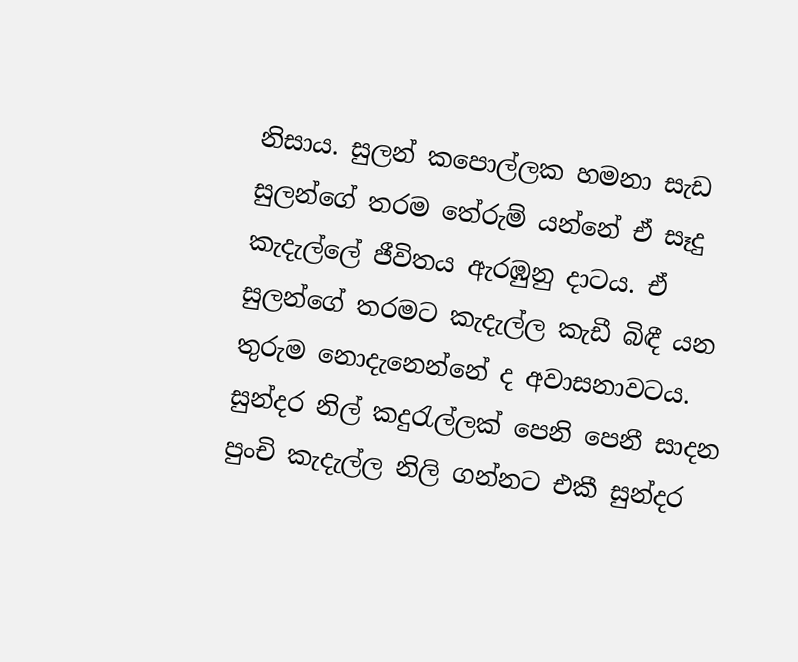නිසාය. සුලන් කපොල්ලක හමනා සැඩ සුලන්ගේ තරම තේරුම් යන්නේ ඒ සෑදු කැදැල්ලේ ජීවිතය ඇරඹුනු දාටය. ඒ සුලන්ගේ තරමට කැදැල්ල කැඩී බිඳී යන තුරුම නොදැනෙන්නේ ද අවාසනාවටය. සුන්දර නිල් කදුරැල්ලක් පෙනි පෙනී සාදන පුංචි කැදැල්ල නිලි ගන්නට එකී සුන්දර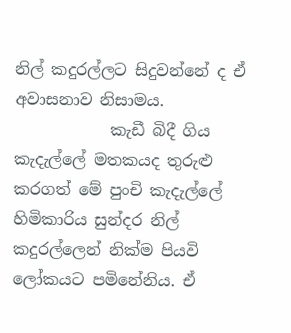නිල් කදුරල්ලට සිදුවන්නේ ද ඒ අවාසනාව නිසාමය.
            කැඩී බිදී ගිය කැදැල්ලේ මතකයද තුරුළු කරගත් මේ පුංචි කැදැල්ලේ හිමිකාරිය සුන්දර නිල් කදුරල්ලෙන් නික්ම පියවි ලෝකයට පමිනේනිය. ඒ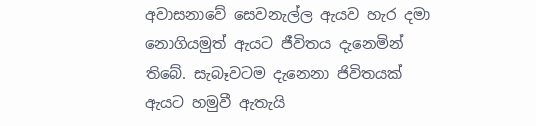අවාසනාවේ සෙවනැල්ල ඇයව හැර දමා නොගියමුත් ඇයට ජීවිතය දැනෙමින් තිබේ. සැබෑවටම දැනෙනා ජිවිතයක් ඇයට හමුවී ඇතැයි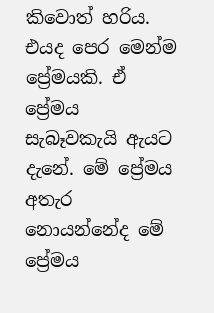කිවොත් හරිය. එයද පෙර මෙන්ම ප්‍රේමයකි. ඒ ප්‍රේමය සැබෑවකැයි ඇයට දැනේ. මේ ප්‍රේමය අතැර නොයන්නේද මේ ප්‍රේමය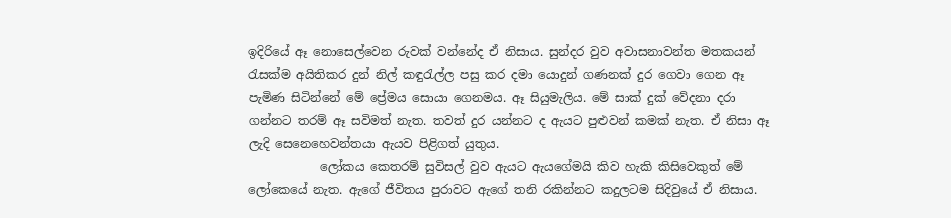ඉදිරියේ ඈ නොසෙල්වෙන රුවක් වන්නේද ඒ නිසාය. සුන්දර වුව අවාසනාවන්ත මතකයන් රැසක්ම අයිතිකර දුන් නිල් කඳුරැල්ල පසු කර දමා යොදුන් ගණනක් දුර ගෙවා ගෙන ඈ පැමිණ සිටින්නේ මේ ප්‍රේමය සොයා ගෙනමය. ඈ සියුමැලිය. මේ සාක් දුක් වේදනා දරා ගන්නට තරම් ඈ සවිමත් නැත. තවත් දුර යන්නට ද ඇයට පුළුවන් කමක් නැත. ඒ නිසා ඈ ලැදි සෙනෙහෙවන්තයා ඇයව පිළිගත් යුතුය.
            ලෝකය කෙතරම් සුවිසල් වුව ඇයට ඇයගේමයි කිව හැකි කිසිවෙකුත් මේ ලෝකෙයේ නැත. ඇගේ ජීවිතය පුරාවට ඇගේ තනි රකින්නට කදුලටම සිදිවුයේ ඒ නිසාය.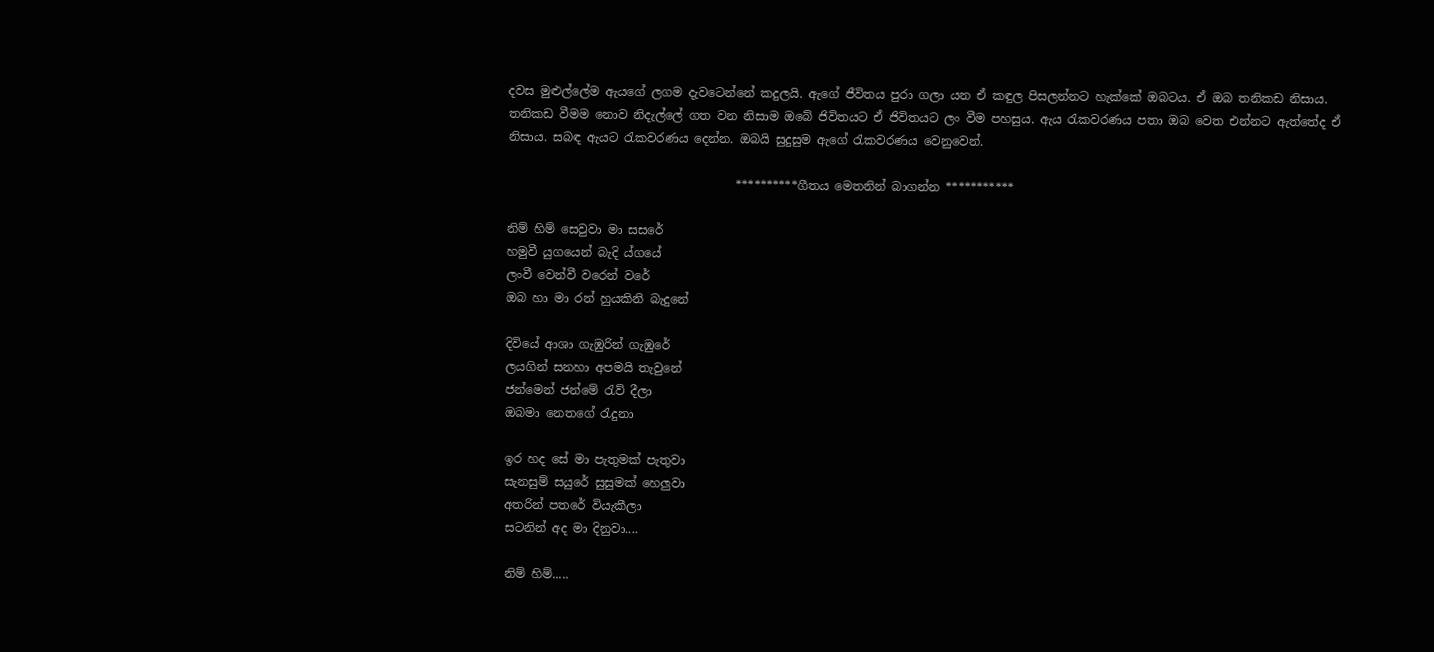දවස මුළුල්ලේම ඇයගේ ලගම දැවටෙන්නේ කදුලයි. ඇගේ ජීවිතය පුරා ගලා යන ඒ කඳුල පිසලන්නට හැක්කේ ඔබටය. ඒ ඔබ තනිකඩ නිසාය. තනිකඩ වීමම නොව නිදැල්ලේ ගත වන නිසාම ඔබේ ජිවිතයට ඒ ජිවිතයට ලං වීම පහසුය. ඇය රැකවරණය පතා ඔබ වෙත එන්නට ඇත්තේද ඒ නිසාය. සබඳ ඇයට රැකවරණය දෙන්න. ඔබයි සුදුසුම ඇගේ රැකවරණය වෙනුවෙන්.

                                      **********ගීතය මෙතනින් බාගන්න ***********

නිම් හිම් සෙවුවා මා සසරේ
හමුවී යුගයෙන් බැදි ය්ගයේ
ලංවී වෙන්වී වරෙන් ‍වරේ
ඔබ හා මා රන් හුයකිනි බැදුනේ

දිවියේ ආශා ගැඹුරින් ගැඹුරේ
ලයගින් සනහා අපමයි තැවුනේ
ජන්මෙන් ජන්මේ රැව් දීලා
ඔබමා නෙත‍ගේ රැදුනා

ඉර හද සේ මා පැතුමක් පැතුවා
සැනසුම් සයුරේ සුසුමක් හෙලුවා
අතරින් පතරේ වියැකීලා
සටනින් අද මා දිනුවා....

නිම් හිම්.....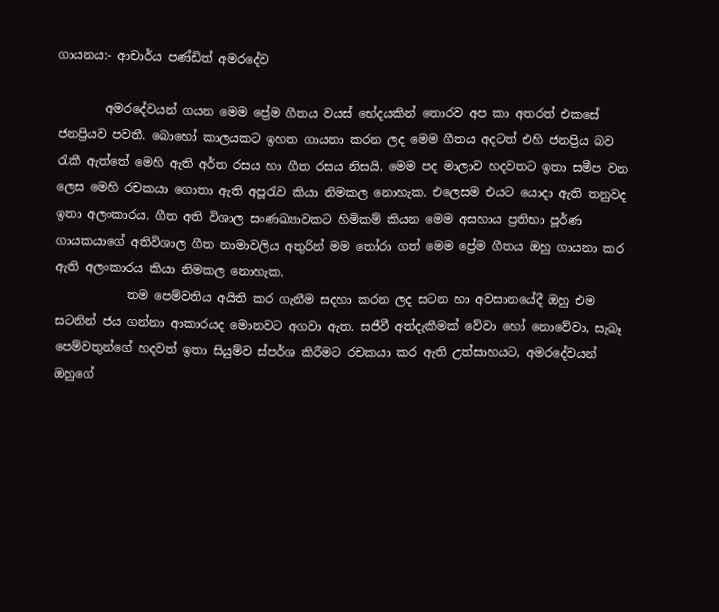ගායනය:- ආචාර්ය පණ්ඩිත් අමරදේව

        අමරදේවයන් ගයන මෙම ප්‍රේම ගීතය වයස් ‍භේදයකින් තොරව අප කා අතරත් එකසේ ජනප්‍රියව පවතී. බොහෝ කාලයකට ඉහත ගායනා කරන ලද මෙම ගීතය අදටත් එහි ජනප්‍රිය බව රැකී ඇත්තේ මෙහි ඇති අර්ත රසය හා ගීත රසය නිසයි. මෙ‍ම පද මාලාව හදවතට ඉතා සමීප වන ලෙස මෙහි රචකයා ගොතා ඇති අපූරැව කියා නිමකල නොහැක. එලෙසම එය‍ට යොදා ඇති තනුවද ඉතා අලංකාරය. ගීත අති විශාල සංණඛ්‍යාවකට හිමිකම් කියන මෙ‍ම අසහාය ප්‍රතිභා පූර්ණ ගායකයා‍ගේ අතිවිශාල ගීත නාමාවලිය අතුරින් මම තෝරා ගත් මෙම ප්‍රේම ගීතය ඔහු ගායනා කර ඇති අලංකාරය කියා නිමකල නොහැක.
            තම පෙම්වතිය අයිති කර ගැනීම සදහා කරන ලද සටන හා අවසානයේදී ඔහු එම ස‍ටනින් ජය ගන්නා ආකාරයද මොනවට අගවා ඇත. සජීවී අත්දැකීමක් වේවා හෝ නොවේවා, සැබෑ පෙම්වතුන්ගේ හදවත් ඉතා සියුම්ව ස්පර්ශ කිරීමට රචකයා කර ඇති උත්සාහයට, අමරදේවයන් ඔහුගේ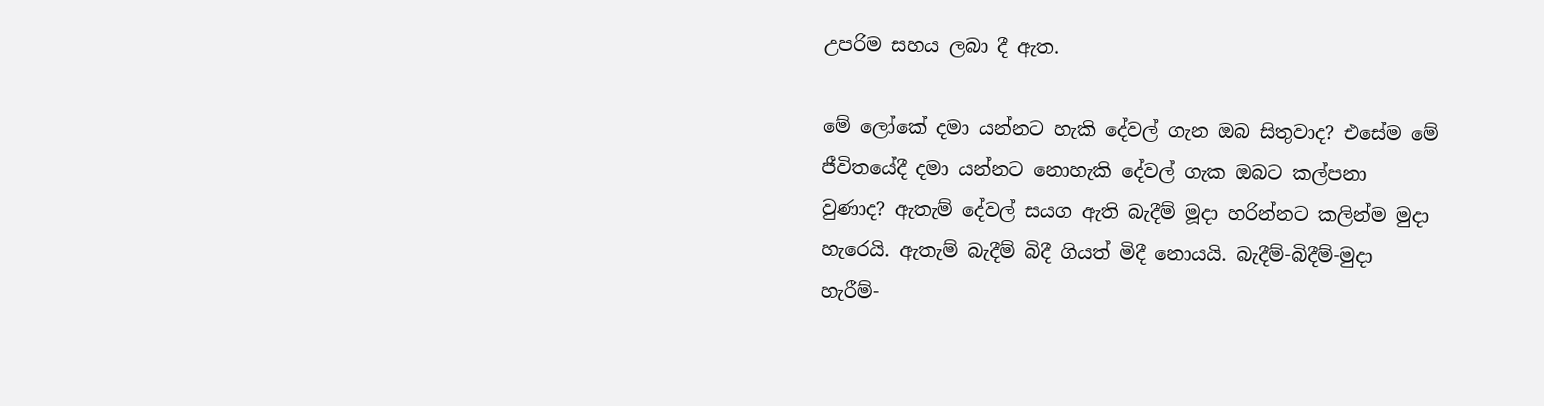උපරිම සහය ලබා දී ඇත.

මේ ලෝකේ දමා යන්නට හැකි දේවල් ගැන ඔබ සිතුවාද? එසේම මේ ජීවිතයේදී දමා යන්නට නොහැකි දේවල් ගැක ඔබට කල්පනා වුණාද? ඇතැම් දේවල් සයග ඇති බැදීම් මූදා හරින්නට කලින්ම මුදා හැරෙයි. ඇතැම් බැදීම් බිදී ගියත් මිදී නොයයි. බැදීම්-බිදීම්-මුදා හැරීම්-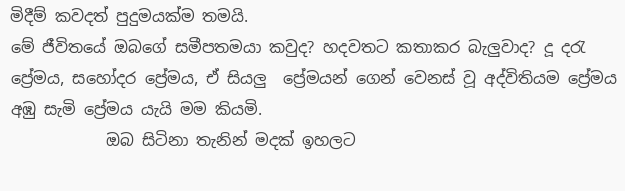මිදීම් කවදත් පුදුමයක්ම තමයි.
මේ ජීවිතයේ ඔබ‍ගේ සමීපතමයා කවුද? හදවතට කතාකර බැලුවාද? දූ දරැ ප්‍රේමය, සහෝදර ප්‍රේමය, ඒ සියලු  ප්‍රේමයන් ගෙන් වෙනස් වූ අද්විතියම ප්‍රේමය අඹු සැමි ප්‍රේමය යැයි මම කියමි.
            ඔබ සිටිනා තැනින් මදක් ඉහලට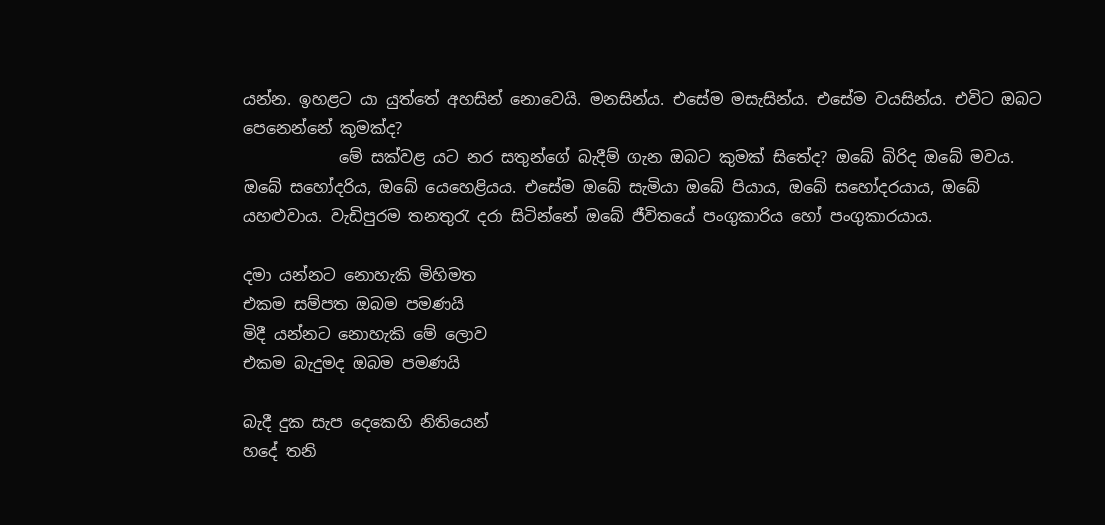යන්න. ඉහළට යා යුත්තේ අහසින් නොවෙයි. මනසින්ය. එසේම මසැසින්ය. එසේම වයසින්ය. එවිට ඔබට පෙනෙන්නේ කුමක්ද?
            මේ සක්වළ යට නර සතුන්ගේ බැදීම් ගැන ඔබට කුමක් සිතේද? ඔබේ බිරිද ඔබේ මවය. ඔබේ සහෝදරිය, ඔබේ යෙහෙළියය. එසේම ඔබේ සැමියා ඔබේ පියාය, ඔබේ සහෝදරයාය, ඔබේ යහළුවාය. වැඩිපුරම තනතුරැ දරා සිටින්නේ ඔබේ ජීවිතයේ පංගුකාරිය හෝ පංගුකාරයාය.

දමා යන්නට නොහැකි මිහිමත
එකම සම්පත ඔබම පමණයි
මිදී යන්නට නොහැකි මේ ලොව
එකම බැදුමද ඔබම පමණයි

බැදී දුක සැප දෙකෙහි නිතියෙන්
හදේ තනි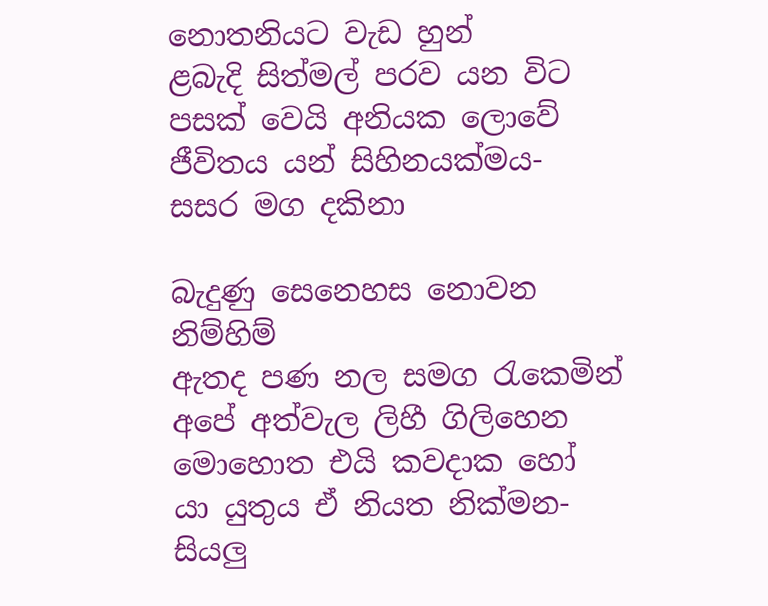නොතනියට වැඩ හුන්
ළබැදි සිත්මල් පරව යන විට
පසක් වෙයි අනියක ලොවේ
ජීවිතය යන් සිහිනයක්මය- සසර මග දකිනා

බැදුණු සෙනෙහස නොවන නිම්හිම්
ඇතද පණ නල සමග රැකෙමින්
අපේ අත්වැල ලිහී ගිලිහෙන
මොහොත එයි කවදාක හෝ
යා යුතුය ඒ නියත නික්මන- සියලු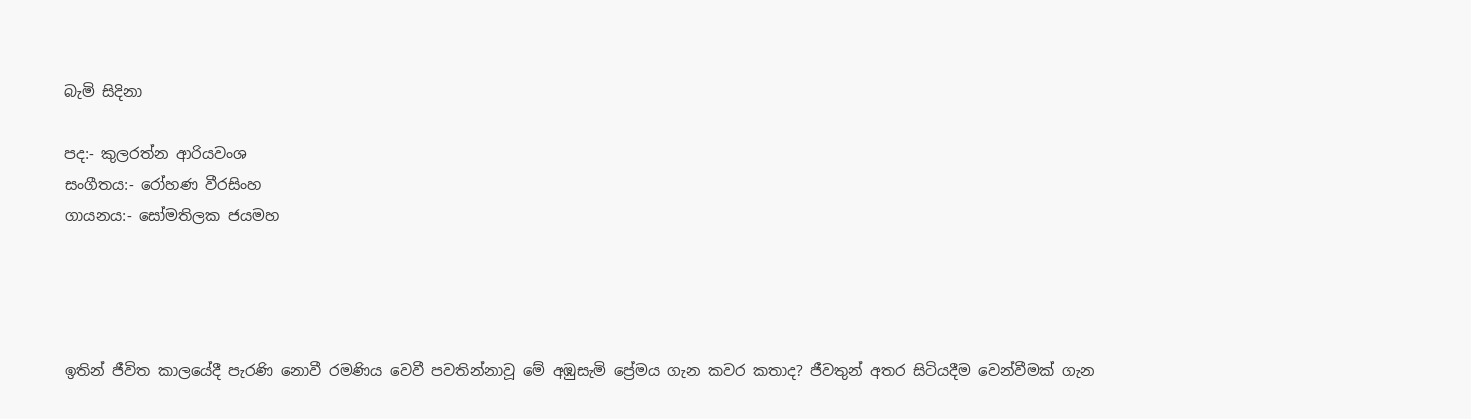බැමි සිදිනා

පද:- කුලරත්න ආරියවංශ
සංගීතය:- රෝහණ වීරසිංහ
ගායනය:- සෝමතිලක ජයමහ




ඉතින් ජීවිත කාලයේදී පැරණි නොවී රමණිය වෙවී පවතින්නාවූ මේ අඹුසැමි ප්‍රේමය ගැන කවර කතාද? ජීවතුන් අතර සිටියදීම වෙන්වීමක් ගැන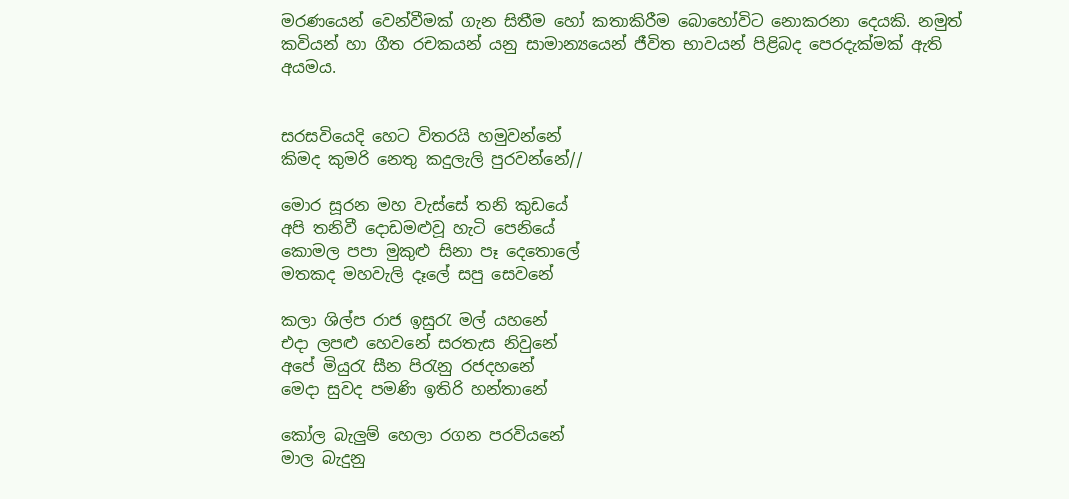මරණයෙන් වෙන්වීමක් ගැන සිතීම හෝ කතාකිරීම බොහෝවිට නොකරනා දෙයකි. නමුත් කවියන් හා ගීත රචකයන් යනු සාමාන්‍යයෙන් ජීවිත භාවයන් පිළිබද පෙරදැක්මක් ඇති අයමය.


සරසවියෙදි හෙට විතරයි හමුවන්නේ
කිමද කුමරි නෙතු කදුලැලි පුරවන්නේ//

මොර සූරන මහ වැස්සේ තනි කුඩයේ
අපි තනිවී දොඩමළුවූ හැටි පෙනියේ
කොමල පපා මුකුළු සිනා පෑ දෙතොලේ
මතකද මහවැලි දෑලේ සපු සෙවනේ

කලා ශිල්ප රාජ ඉසුරැ මල් යහනේ
එදා ලපළු හෙවනේ සරතැස නිවුනේ
අපේ මියුරැ සීන පිරැනු රජදහනේ
මෙදා සුවද පමණි ඉතිරි හන්තානේ

කෝල බැලුම් හෙලා රගන පරවියනේ
මාල බැදුනු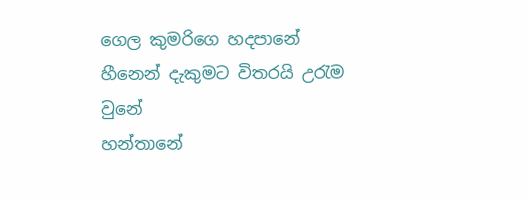ගෙල කුමරිගෙ හදපානේ
හීනෙන් දැකුමට විතරයි උරැම වුනේ
හන්තානේ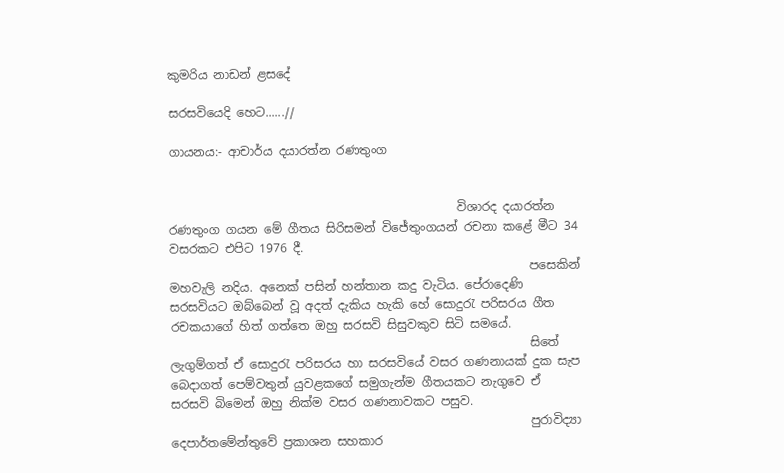කුමරිය නාඩන් ළසදේ

සරසවියෙදි හෙට......//

ගායනය:- ආචාර්ය දයාරත්න රණතුංග


                                                විශාරද දයාරත්න රණතුංග ගයන මේ ගීතය සිරිසමන් විජේතුංගයන් රචනා කළේ මීට 34 වසරකට එපිට 1976 දී.
                                                            පසෙකින් මහවැලි නදිය. අනෙක් පසින් හන්තාන කදු වැටිය. පේරාදෙණි සරසවියට ඔබ්බෙන් වූ අදත් දැකිය හැකි හේ සොදුරැ පරිසරය ගීත රචකයාගේ හිත් ගත්තෙ ඔහු සරසවි සිසුවකුව සිටි සමයේ.
                                                            සිතේ ලැගුම්ගත් ඒ සොදුරැ පරිසරය හා සරසවියේ වසර ගණනායක් දුක සැප බෙදාගත් පෙම්වතුන් යුවළකගේ සමුගැන්ම ගීතයකට නැගුවෙ ඒ සරසවි බිමෙන් ඔහු නික්ම වසර ගණනාවකට පසුව.
                                                            පුරාවිද්‍යා දෙපාර්තමේන්තුවේ ප්‍රකාශන සහකාර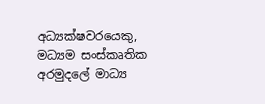අධ්‍යක්ෂවරයෙකු, මධ්‍යම සංස්කෘතික අරමුදලේ මාධ්‍ය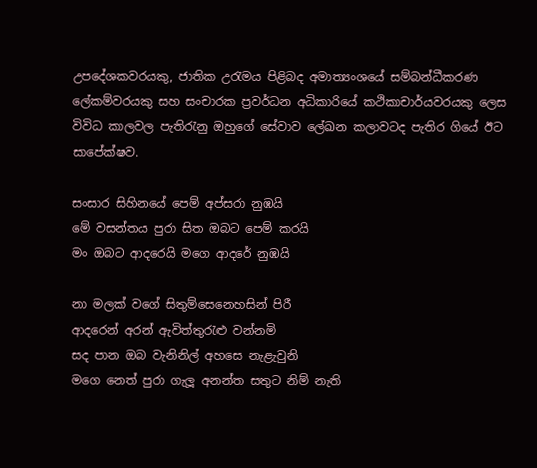උපදේශකවරයකු, ජාතික උරැමය පිළිබද අමාත්‍යංශයේ සම්බන්ධීකරණ ලේකම්වරයකු සහ සංචාරක ප්‍රවර්ධන අධිකාරියේ කථිකාචාර්යවරයකු ලෙස විවිධ කාලවල පැතිරැනු ඔහුගේ සේවාව ලේඛන කලාවටද පැතිර ගියේ ඊට සාපේක්ෂව.

සංසාර සිහිනයේ පෙම් අප්සරා නුඹයි
මේ වසන්තය පුරා සිත ඔබට පෙම් කරයි
මං ඔබට ආදරෙයි මගෙ ආදරේ නුඹයි

නා මලක් වගේ සිතුම්සෙනෙහසින් පිරී
ආදරෙන් අරන් ඇවිත්තුරැළු වන්නමි
සද පාන ඔබ වැනිනිල් අහසෙ නැළැවුනි
මගෙ නෙත් පුරා ගැලූ අනන්ත සතුට නිම් නැති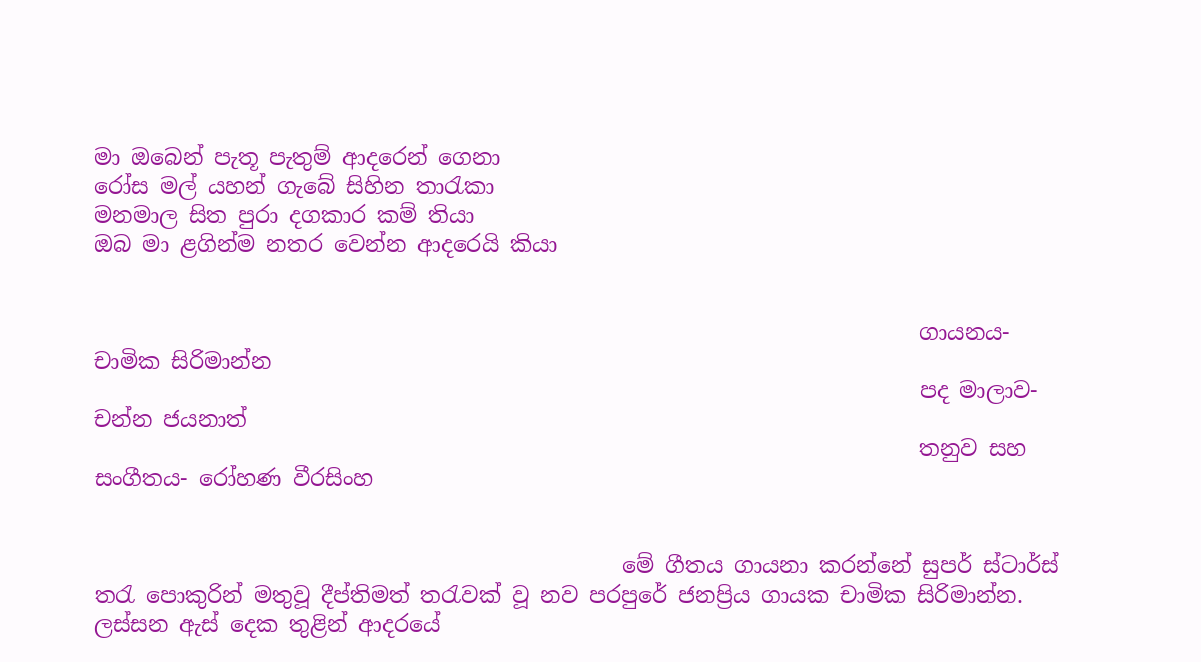මා ඔබෙන් පැතූ පැතුම් ආදරෙන් ගෙනා
රෝස මල් යහන් ගැබේ සිහින තාරැකා
මනමාල සිත පුරා දගකාර කම් තියා
ඔබ මා ළගින්ම නතර වෙන්න ආදරෙයි කියා


                                                                           ගායනය- චාමික සිරිමාන්න
                                                                           පද මාලාව- චන්න ජයනාත්
                                                                           තනුව සහ සංගීතය- රෝහණ වීරසිංහ


                                                මේ ගීතය ගායනා කරන්නේ සුපර් ස්ටාර්ස් තරැ පොකුරින් මතුවූ දීප්තිමත් තරැවක් වූ නව පරපුරේ ජනප්‍රිය ගායක චාමික සිරිමාන්න. ලස්සන ඇස් දෙක තුළින් ආදරයේ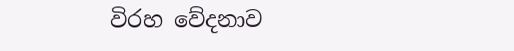විරහ වේදනාව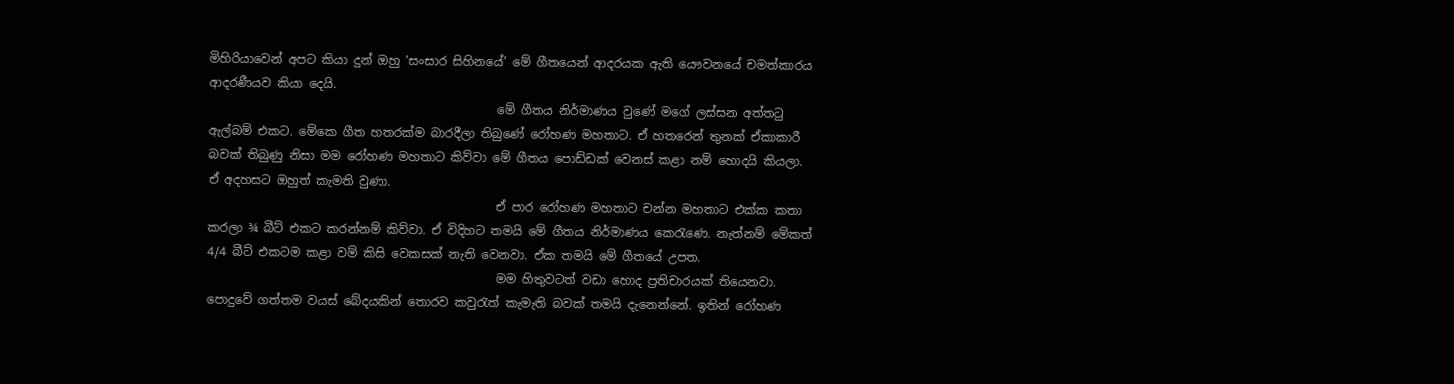මිහිරියාවෙන් අපට කියා දුන් ඔහු ‘සංසාර සිහිනයේ’ මේ ගීතයෙන් ආදරයක ඇති යෞවනයේ චමත්කාරය ආදරණීයව කියා දෙයි.
                                                මේ ගීතය නිර්මාණය වුණේ මගේ ලස්සන අත්තටු ඇල්බම් එක‍ට. මේකෙ ගීත හතරක්ම බාරදීලා තිබුණේ රෝහණ මහතාට. ඒ හතරෙන් තුනක් ඒකාකාරී බවක් තිබුණු නිසා මම රෝහණ මහතාට කිව්වා මේ ගීතය පොඩ්ඩක් වෙනස් කළා නම් හොදයි කියලා. ඒ අදහසට ඔහුත් කැමති වුණා.
                                                ඒ පාර රෝහණ මහතාට චන්න මහතාට එක්ක කතා කරලා ¾ බීට් එකට කරන්නම් කිව්වා. ඒ විදිහට තමයි මේ ගීතය නිර්මාණය කෙරැණෙ. නැත්නම් මේකත් 4/4 බීට් එකටම කළා වම් කිසි වෙකසක් නැති වෙනවා. ඒක තමයි මේ ගීතයේ උපත.
                                                මම හිතුවටත් වඩා හොද ප්‍රතිචාරයක් තියෙනවා. පොදුවේ ගත්තම වයස් බේදයකින් තොරව කවුරැත් කැමැති බවක් තමයි දැනෙන්නේ. ඉතින් රෝහණ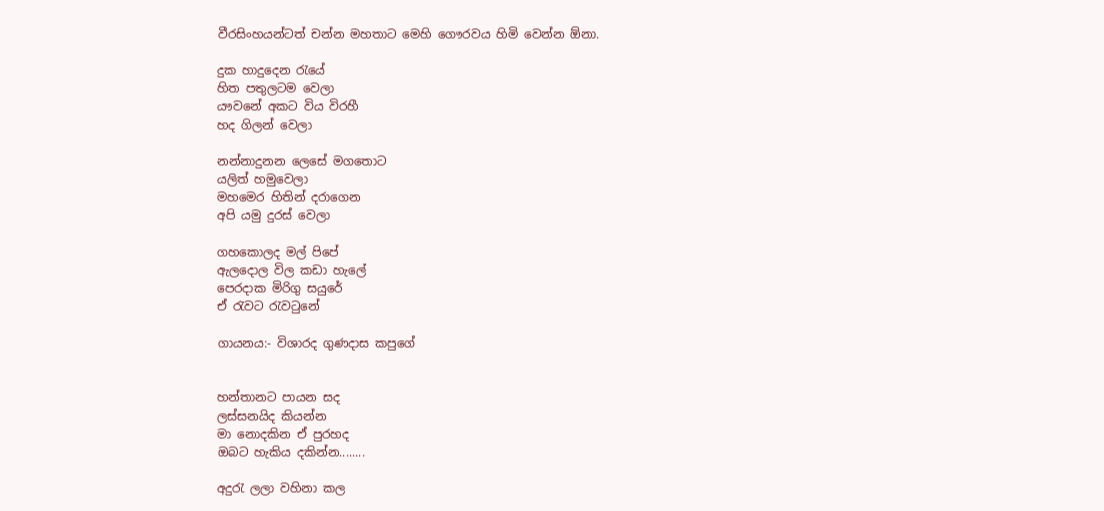වීරසිංහයන්ටත් චන්න මහතාට මෙහි ගෞරව‍ය හිමි වෙන්න ඕනා.

දුක හාදුදෙන රැයේ
හිත පතුලටම වෙලා
යෟවනේ අකට විය විරහී
හද ගිලන් වෙලා

නන්නාදුනන ලෙසේ මගතොට
යලිත් හමුවෙලා
මහමෙර හිතින් දරාගෙන
අපි යමු දුරස් වෙලා

ගහකොලද මල් පිපේ
ඇලදොල විල කඩා හැලේ
පෙරදාක මිරිගු සයුරේ
ඒ රැවට රැවටුනේ

ගායනය:- විශාරද ගුණදාස කපුගේ


හන්තානට පායන සද
ලස්සනයිද කියන්න
මා නොදකින ඒ පුරහද
ඔබට හැකිය දකින්න........

අදුරැ ලලා වහිනා කල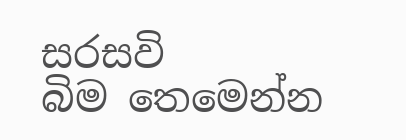සරසවි බිම ‍තෙමෙන්න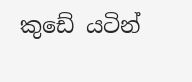කුඩේ යටින්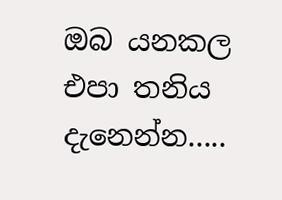ඔබ යනකල
එපා තනිය දැනෙන්න.....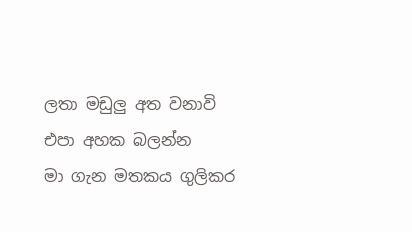ලතා මඩුලු අත වනාවි
එපා අහක බලන්න
මා ගැන මතකය ගුලිකර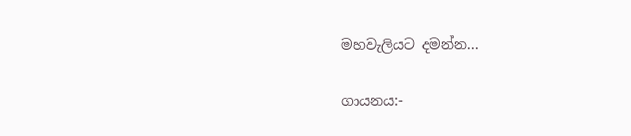මහවැලියට දමන්න...

ගායනය:-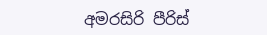අමරසිරි පීරිස්